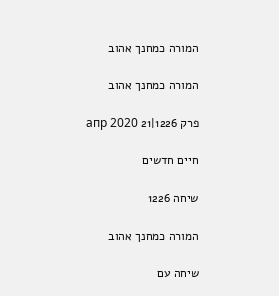המורה כמחנך אהוב

המורה כמחנך אהוב

פרק 1226|21 апр 2020

חיים חדשים

שיחה 1226

המורה כמחנך אהוב

שיחה עם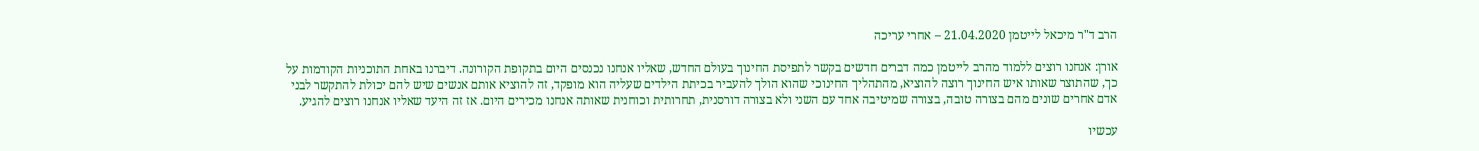הרב ד"ר מיכאל לייטמן 21.04.2020 – אחרי עריכה

אורן: אנחנו רוצים ללמוד מהרב לייטמן כמה דברים חדשים בקשר לתפיסת החינוך בעולם החדש, שאליו אנחנו נכנסים היום בתקופת הקורונה. דיברנו באחת התוכניות הקודמות על כך, שהתוצר שאותו איש החינוך רוצה להוציא, מהתהליך החינוכי שהוא הולך להעביר בכיתת הילדים שעליה הוא מופקד, זה להוציא אותם אנשים שיש להם יכולת להתקשר לבני אדם אחרים שונים מהם בצורה טובה, בצורה שמיטיבה אחד עם השני ולא בצורה דורסנית, תחרותית וכוחנית שאותה אנחנו מכירים היום. אז זה היעד שאליו אנחנו רוצים להגיע.

עכשיו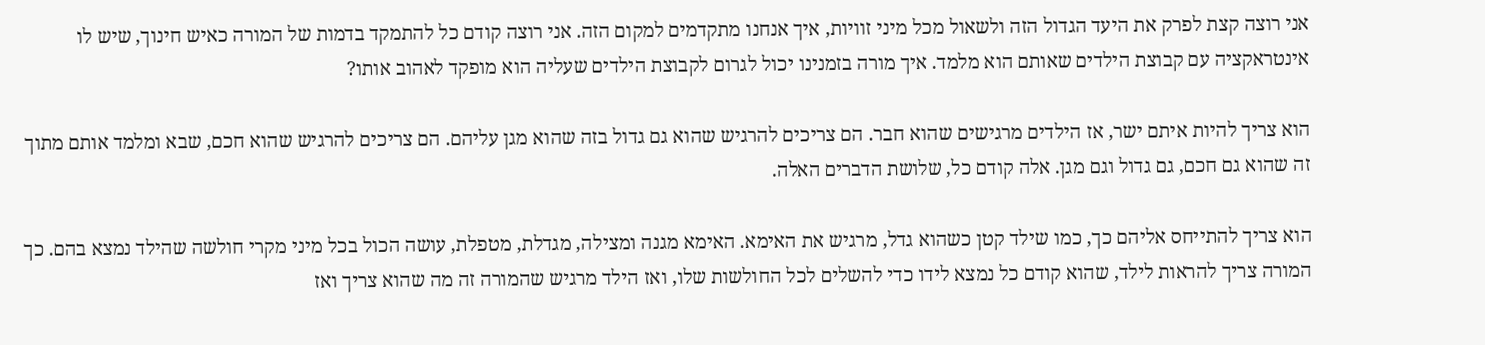אני רוצה קצת לפרק את היעד הגדול הזה ולשאול מכל מיני זוויות, איך אנחנו מתקדמים למקום הזה. אני רוצה קודם כל להתמקד בדמות של המורה כאיש חינוך, שיש לו אינטראקציה עם קבוצת הילדים שאותם הוא מלמד. איך מורה בזמנינו יכול לגרום לקבוצת הילדים שעליה הוא מופקד לאהוב אותו?

הוא צריך להיות איתם ישר, אז הילדים מרגישים שהוא חבר. הם צריכים להרגיש שהוא גם גדול בזה שהוא מגן עליהם. הם צריכים להרגיש שהוא חכם, שבא ומלמד אותם מתוך זה שהוא גם חכם, גם גדול וגם מגן. אלה קודם כל, שלושת הדברים האלה.

הוא צריך להתייחס אליהם כך, כמו שילד קטן כשהוא גדל, מרגיש את האימא. האימא מגנה ומצילה, מגדלת, מטפלת, עושה הכול בכל מיני מקרי חולשה שהילד נמצא בהם. כך המורה צריך להראות לילד, שהוא קודם כל נמצא לידו כדי להשלים לכל החולשות שלו, ואז הילד מרגיש שהמורה זה מה שהוא צריך ואז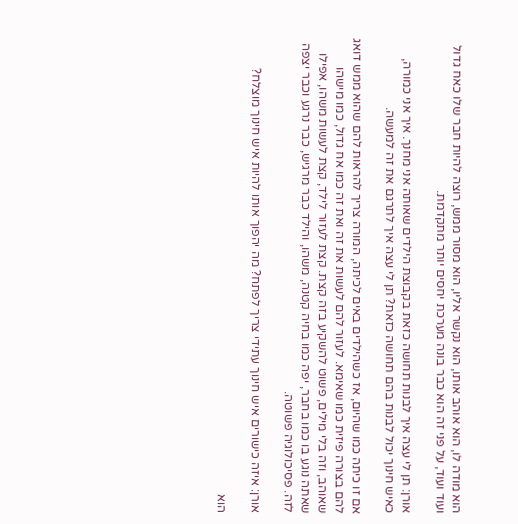הוא מודה לו, הוא אוהב אותו, הוא נקשר אליו, הוא מסור ממש, רוצה להיות חבר שלו כאח גדול ועוד ועוד, על פני זה הוא כבר בונה מערכת יחסים יותר מתקדמת.

אורן: תן לי עצה איך לבנות תחושה כזאת בקבוצת הילדים שאותה אני מחנך. איך אני כמורה, כאיש חינוך יכול לבנות בהם תחושה כזאת? תן לי עצה איך לתרגם את זה למעשה.

אם זו כיתה כמו שהיום, אז כשהילדים באים לכיתה, המורה צריך להראות להם שהוא ממש דואג להם בצורה פיזית כמו שאימא. לעזור להם לעשות את זה ואת זה כמו אח גדול, כמו מישהו שאוהב, וזה בלי מילים, פשוט להשקיע בזה קצת. קצת לעזור לילד, קצת לעשות משהו, אפילו שאתה נוגע בו כמו בחבר, יפה כמו בחיה קטנה, משהו, והילד כבר מרגיש, כבר נרגע וכבר יצפה לזה. פסיכולוגיה פשוטה.

אורן: איזה כישורים איש חינוך עתידי צריך לפתח? מה יהפוך אותו להיות איש חינוך מוצלח?

הוא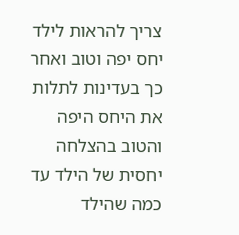צריך להראות לילד יחס יפה וטוב ואחר כך בעדינות לתלות את היחס היפה והטוב בהצלחה יחסית של הילד עד כמה שהילד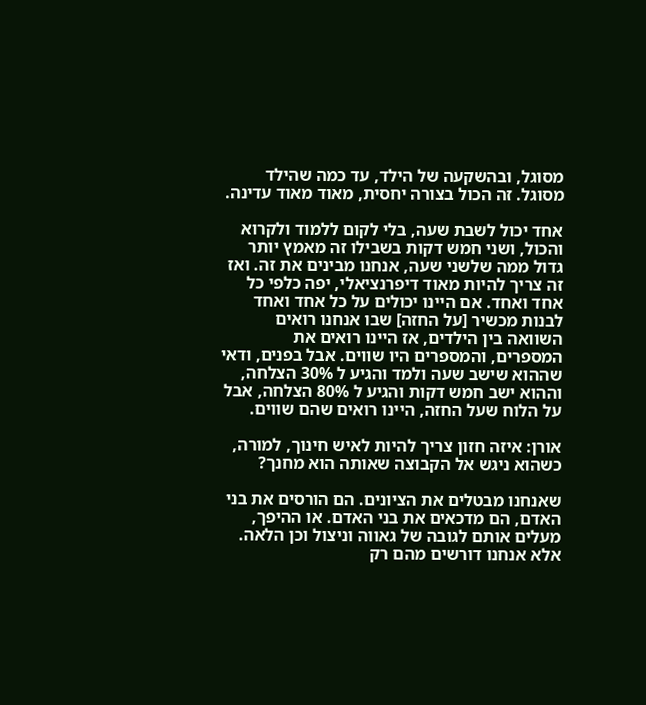מסוגל, ובהשקעה של הילד, עד כמה שהילד מסוגל. זה הכול בצורה יחסית, מאוד מאוד עדינה.

אחד יכול לשבת שעה, בלי לקום ללמוד ולקרוא והכול, ושני חמש דקות בשבילו זה מאמץ יותר גדול ממה שלשני שעה, אנחנו מבינים את זה. ואז זה צריך להיות מאוד דיפרנציאלי, יפה כלפי כל אחד ואחד. אם היינו יכולים על כל אחד ואחד לבנות מכשיר [על החזה] שבו אנחנו רואים השוואה בין הילדים, אז היינו רואים את המספרים, והמספרים היו שווים. אבל בפנים, ודאי שההוא שישב שעה ולמד והגיע ל 30% הצלחה, וההוא ישב חמש דקות והגיע ל 80% הצלחה, אבל על הלוח שעל החזה, היינו רואים שהם שווים.

אורן: איזה חזון צריך להיות לאיש חינוך, למורה, כשהוא ניגש אל הקבוצה שאותה הוא מחנך?

שאנחנו מבטלים את הציונים. הם הורסים את בני האדם, הם מדכאים את בני האדם. או ההיפך, מעלים אותם לגובה של גאווה וניצול וכן הלאה. אלא אנחנו דורשים מהם רק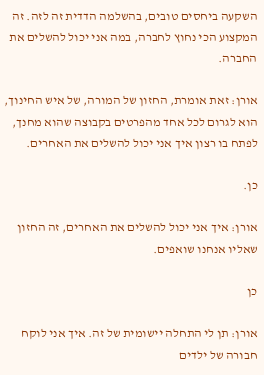השקעה ביחסים טובים, בהשלמה הדדית זה לזה. זה המקצוע הכי נחוץ לחברה, במה אני יכול להשלים את החברה.

אורן: זאת אומרת, החזון של המורה, של איש החינוך, הוא לגרום לכל אחד מהפרטים בקבוצה שהוא מחנך, לפתח בו רצון איך אני יכול להשלים את האחרים.

כן.

אורן: איך אני יכול להשלים את האחרים, זה החזון שאליו אנחנו שואפים.

כן

אורן: תן לי התחלה יישומית של זה. איך אני לוקח חבורה של ילדים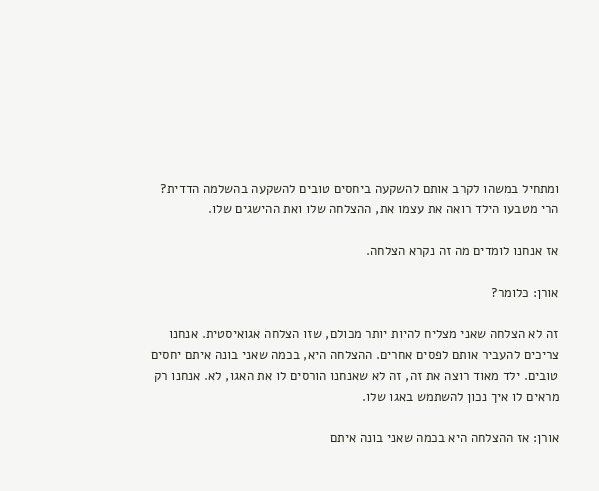ומתחיל במשהו לקרב אותם להשקעה ביחסים טובים להשקעה בהשלמה הדדית? הרי מטבעו הילד רואה את עצמו את, ההצלחה שלו ואת ההישגים שלו.

אז אנחנו לומדים מה זה נקרא הצלחה.

אורן: כלומר?

זה לא הצלחה שאני מצליח להיות יותר מכולם, שזו הצלחה אגואיסטית. אנחנו צריכים להעביר אותם לפסים אחרים. ההצלחה היא, בכמה שאני בונה איתם יחסים טובים. ילד מאוד רוצה את זה, זה לא שאנחנו הורסים לו את האגו, לא. אנחנו רק מראים לו איך נכון להשתמש באגו שלו.

אורן: אז ההצלחה היא בכמה שאני בונה איתם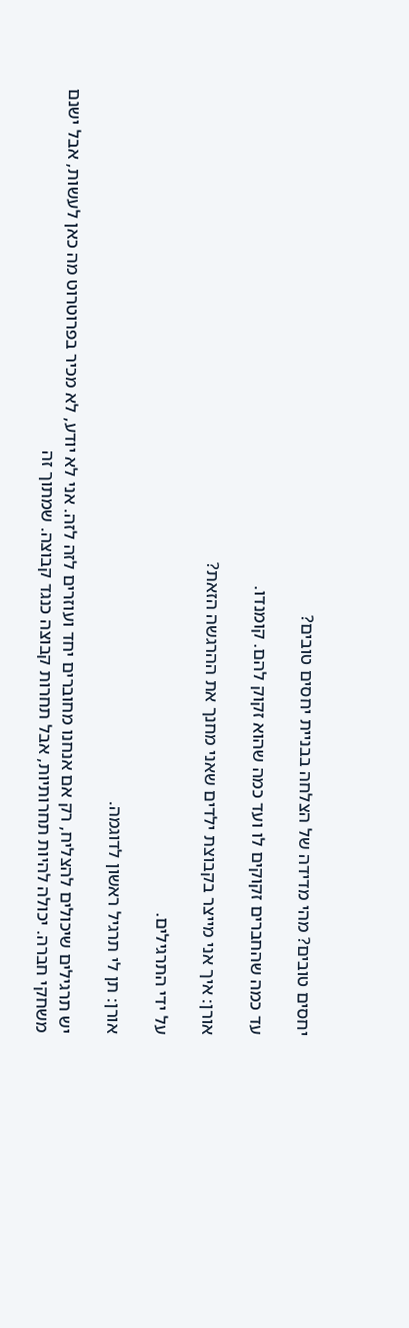יחסים טובים? מהי מדידה של הצלחה בבניית יחסים טובים?

עד כמה שהחברים זקוקים לו ועד כמה שהוא זקוק להם. קומנדו.

אורן: איך אני מייצר בקבוצת ילדים שאני מחנך את ההרגשה הזאת?

על ידי התרגילים.

אורן: תן לי תרגיל ראשון לדוגמה.

יש תרגילים שיכולים להצליח, רק אם אנחנו מחוברים יחד ועוזרים לזה לזה. אני לא יודע, לא מכיר בפרוטרוט מה כאן לעשות, אבל ישנם משחקי חברה. יכולה להיות תחרותיות, אבל תחרות קבוצה כנגד קבוצה. שמתוך זה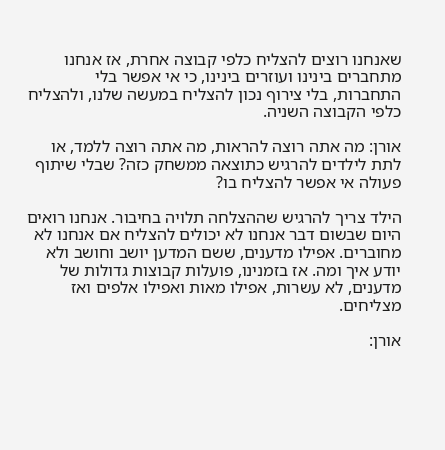שאנחנו רוצים להצליח כלפי קבוצה אחרת, אז אנחנו מתחברים בינינו ועוזרים בינינו, כי אי אפשר בלי התחברות, בלי צירוף נכון להצליח במעשה שלנו, ולהצליח כלפי הקבוצה השניה.

אורן: מה אתה רוצה להראות, מה אתה רוצה ללמד, או לתת לילדים להרגיש כתוצאה ממשחק כזה? שבלי שיתוף פעולה אי אפשר להצליח בו?

הילד צריך להרגיש שההצלחה תלויה בחיבור. אנחנו רואים היום שבשום דבר אנחנו לא יכולים להצליח אם אנחנו לא מחוברים. אפילו מדענים, ששם המדען יושב וחושב ולא יודע איך ומה. אז בזמנינו, פועלות קבוצות גדולות של מדענים, לא עשרות, אפילו מאות ואפילו אלפים ואז מצליחים.

אורן: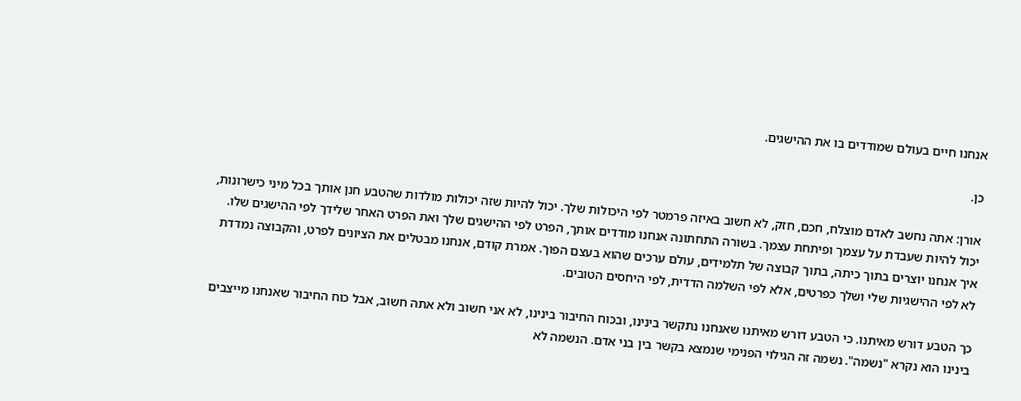אנחנו חיים בעולם שמודדים בו את ההישגים.

כן.

אורן: אתה נחשב לאדם מוצלח, חכם, חזק, לא חשוב באיזה פרמטר לפי היכולות שלך. יכול להיות שזה יכולות מולדות שהטבע חנן אותך בכל מיני כישרונות, יכול להיות שעבדת על עצמך ופיתחת עצמך. בשורה התחתונה אנחנו מודדים אותך, הפרט לפי ההישגים שלך ואת הפרט האחר שלידך לפי ההישגים שלו. איך אנחנו יוצרים בתוך כיתה, בתוך קבוצה של תלמידים, עולם ערכים שהוא בעצם הפוך. אמרת קודם, אנחנו מבטלים את הציונים לפרט, והקבוצה נמדדת לא לפי ההישגיות שלי ושלך כפרטים, אלא לפי השלמה הדדית, לפי היחסים הטובים.

כך הטבע דורש מאיתנו. כי הטבע דורש מאיתנו שאנחנו נתקשר בינינו, ובכוח החיבור בינינו, לא אני חשוב ולא אתה חשוב, אבל כוח החיבור שאנחנו מייצבים בינינו הוא נקרא "נשמה". נשמה זה הגילוי הפנימי שנמצא בקשר בין בני אדם. הנשמה לא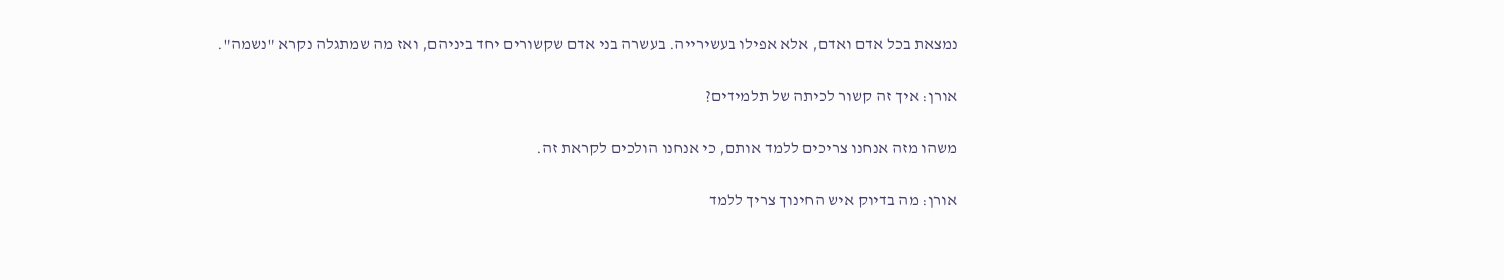נמצאת בכל אדם ואדם, אלא אפילו בעשירייה. בעשרה בני אדם שקשורים יחד ביניהם, ואז מה שמתגלה נקרא "נשמה".

אורן: איך זה קשור לכיתה של תלמידים?

משהו מזה אנחנו צריכים ללמד אותם, כי אנחנו הולכים לקראת זה.

אורן: מה בדיוק איש החינוך צריך ללמד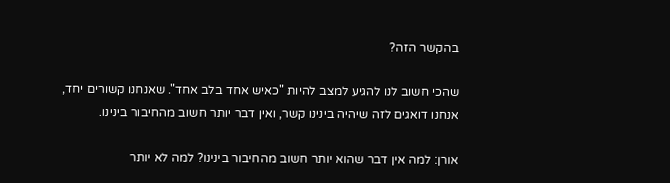בהקשר הזה?

שהכי חשוב לנו להגיע למצב להיות "כאיש אחד בלב אחד". שאנחנו קשורים יחד, אנחנו דואגים לזה שיהיה בינינו קשר, ואין דבר יותר חשוב מהחיבור בינינו.

אורן: למה אין דבר שהוא יותר חשוב מהחיבור בינינו? למה לא יותר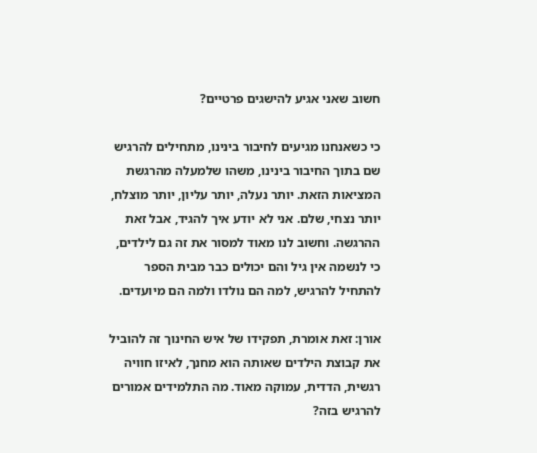חשוב שאני אגיע להישגים פרטיים?

כי כשאנחנו מגיעים לחיבור בינינו, מתחילים להרגיש שם בתוך החיבור בינינו, משהו שלמעלה מהרגשת המציאות הזאת. יותר נעלה, יותר עליון, יותר מוצלח, יותר נצחי, שלם. אני לא יודע איך להגיד, אבל זאת ההרגשה. וחשוב לנו מאוד למסור את זה גם לילדים, כי לנשמה אין גיל והם יכולים כבר מבית הספר להתחיל להרגיש, למה הם נולדו ולמה הם מיועדים.

אורן: זאת אומרת, תפקידו של איש החינוך זה להוביל את קבוצת הילדים שאותה הוא מחנך, לאיזו חוויה רגשית, הדדית, עמוקה מאוד. מה התלמידים אמורים להרגיש בזה?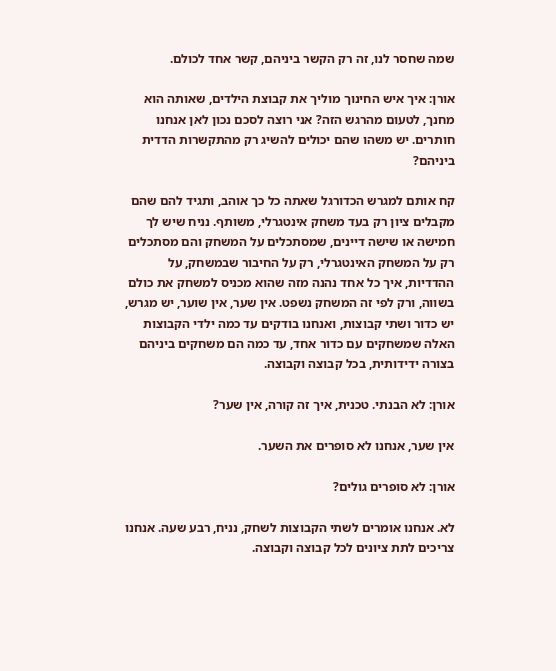שמה שחסר לנו, זה רק הקשר ביניהם, קשר אחד לכולם.

אורן: איך איש החינוך מוליך את קבוצת הילדים, שאותה הוא מחנך, לטעום מהרגש הזה? אני רוצה לסכם נכון לאן אנחנו חותרים. יש משהו שהם יכולים להשיג רק מהתקשרות הדדית ביניהם?

קח אותם למגרש הכדורגל שאתה כל כך אוהב, ותגיד להם שהם מקבלים ציון רק בעד משחק אינטגרלי, משותף. נניח שיש לך חמישה או שישה דיינים, שמסתכלים על המשחק והם מסתכלים רק על המשחק האינטגרלי, רק על החיבור שבמשחק, על ההדדיות, איך כל אחד נהנה מזה שהוא מכניס למשחק את כולם בשווה, ורק לפי זה המשחק נשפט. אין שער, אין שוער, יש מגרש, יש כדור ושתי קבוצות, ואנחנו בודקים עד כמה ילדי הקבוצות האלה שמשחקים עם כדור אחד, עד כמה הם משחקים ביניהם בצורה ידידותית, בכל קבוצה וקבוצה.

אורן: לא הבנתי. טכנית, איך זה קורה, אין שער?

אין שער, אנחנו לא סופרים את השער.

אורן: לא סופרים גולים?

לא. אנחנו אומרים לשתי הקבוצות לשחק, נניח, רבע שעה. אנחנו צריכים לתת ציונים לכל קבוצה וקבוצה.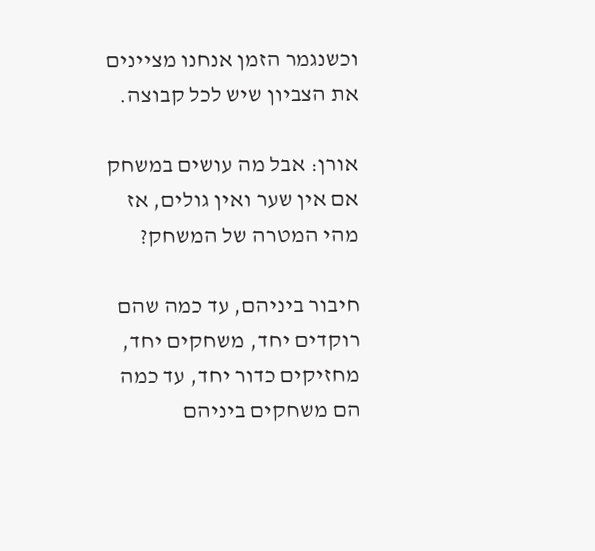וכשנגמר הזמן אנחנו מציינים את הצביון שיש לכל קבוצה.

אורן: אבל מה עושים במשחק אם אין שער ואין גולים, אז מהי המטרה של המשחק?

חיבור ביניהם, עד כמה שהם רוקדים יחד, משחקים יחד, מחזיקים כדור יחד, עד כמה הם משחקים ביניהם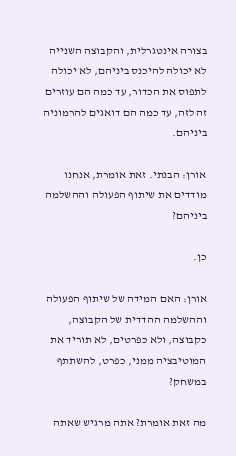בצורה אינטגרלית, והקבוצה השנייה לא יכולה להיכנס ביניהם, לא יכולה לתפוס את הכדור, עד כמה הם עוזרים זה לזה, עד כמה הם דואגים להרמוניה ביניהם.

אורן: הבנתי. זאת אומרת, אנחנו מודדים את שיתוף הפעולה וההשלמה ביניהם?

כן.

אורן: האם המידה של שיתוף הפעולה וההשלמה ההדדית של הקבוצה, כקבוצה, ולא כפרטים, לא תוריד את המוטיבציה ממני, כפרט, להשתתף במשחק?

מה זאת אומרת? אתה מרגיש שאתה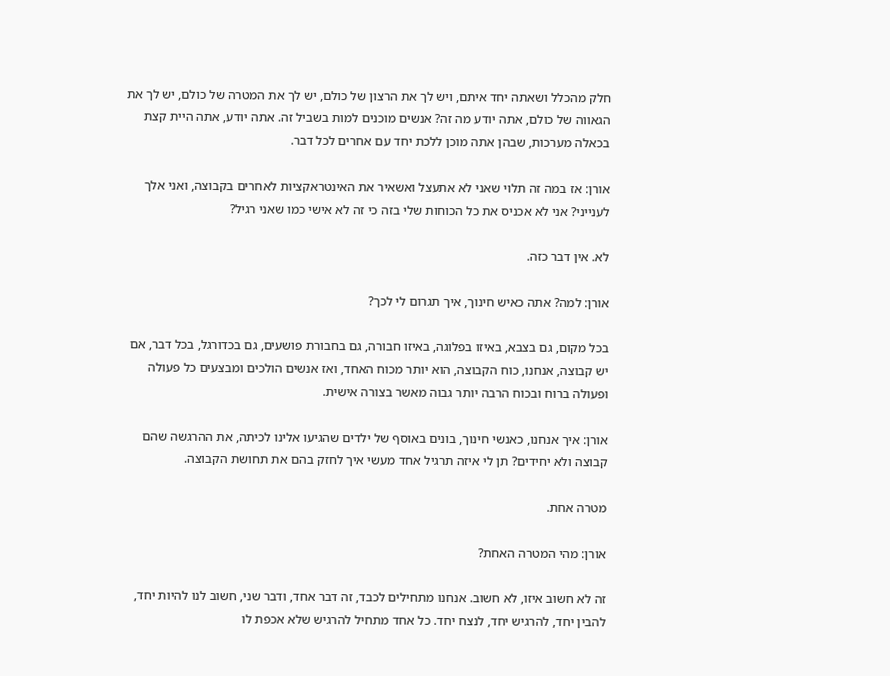חלק מהכלל ושאתה יחד איתם, ויש לך את הרצון של כולם, יש לך את המטרה של כולם, יש לך את הגאווה של כולם, אתה יודע מה זה? אנשים מוכנים למות בשביל זה. אתה יודע, אתה היית קצת בכאלה מערכות, שבהן אתה מוכן ללכת יחד עם אחרים לכל דבר.

אורן: אז במה זה תלוי שאני לא אתעצל ואשאיר את האינטראקציות לאחרים בקבוצה, ואני אלך לענייני? אני לא אכניס את כל הכוחות שלי בזה כי זה לא אישי כמו שאני רגיל?

לא. אין דבר כזה.

אורן: למה? אתה כאיש חינוך, איך תגרום לי לכך?

בכל מקום, גם בצבא, באיזו בפלוגה, באיזו חבורה, גם בחבורת פושעים, גם בכדורגל, בכל דבר, אם יש קבוצה, אנחנו, כוח הקבוצה, הוא יותר מכוח האחד, ואז אנשים הולכים ומבצעים כל פעולה ופעולה ברוח ובכוח הרבה יותר גבוה מאשר בצורה אישית.

אורן: איך אנחנו, כאנשי חינוך, בונים באוסף של ילדים שהגיעו אלינו לכיתה, את ההרגשה שהם קבוצה ולא יחידים? תן לי איזה תרגיל אחד מעשי איך לחזק בהם את תחושת הקבוצה.

מטרה אחת.

אורן: מהי המטרה האחת?

זה לא חשוב איזו, לא חשוב. אנחנו מתחילים לכבד, זה דבר אחד, ודבר שני, חשוב לנו להיות יחד, להבין יחד, להרגיש יחד, לנצח יחד. כל אחד מתחיל להרגיש שלא אכפת לו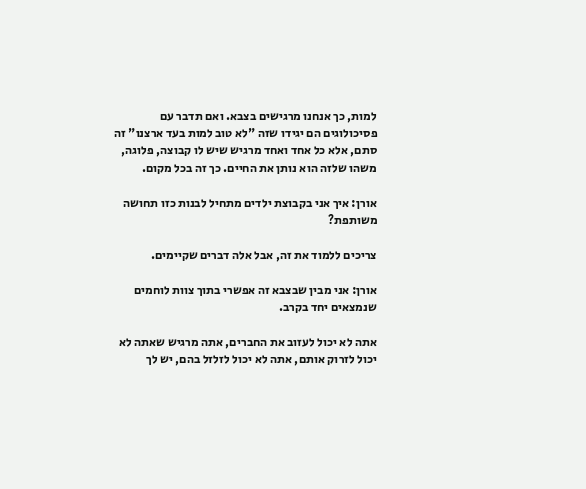למות, כך אנחנו מרגישים בצבא. ואם תדבר עם פסיכולוגים הם יגידו שזה "לא טוב למות בעד ארצנו" זה סתם, אלא כל אחד ואחד מרגיש שיש לו קבוצה, פלוגה, משהו שלזה הוא נותן את החיים. כך זה בכל מקום.

אורן: איך אני בקבוצת ילדים מתחיל לבנות כזו תחושה משותפת?

צריכים ללמוד את זה, אבל אלה דברים שקיימים.

אורן: אני מבין שבצבא זה אפשרי בתוך צוות לוחמים שנמצאים יחד בקרב.

אתה לא יכול לעזוב את החברים, אתה מרגיש שאתה לא יכול לזרוק אותם, אתה לא יכול לזלזל בהם, יש לך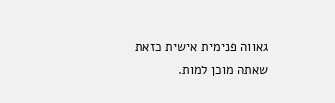גאווה פנימית אישית כזאת שאתה מוכן למות.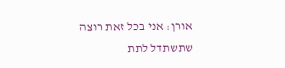אורן: אני בכל זאת רוצה שתשתדל לתת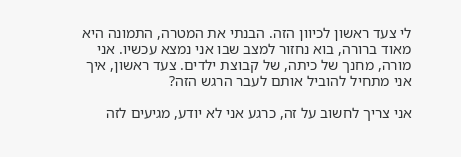לי צעד ראשון לכיוון הזה. הבנתי את המטרה, התמונה היא מאוד ברורה, בוא נחזור למצב שבו אני נמצא עכשיו. אני מורה, מחנך של כיתה, של קבוצת ילדים. צעד ראשון, איך אני מתחיל להוביל אותם לעבר הרגש הזה?

אני צריך לחשוב על זה, כרגע אני לא יודע, מגיעים לזה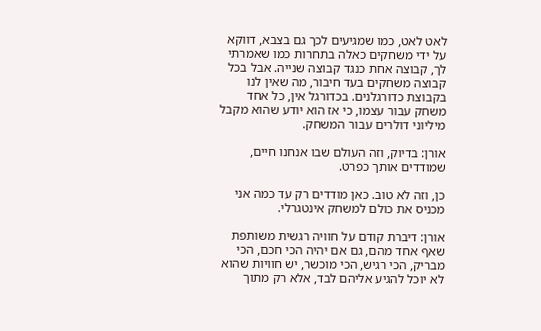לאט לאט, כמו שמגיעים לכך גם בצבא, דווקא על ידי משחקים כאלה בתחרות כמו שאמרתי לך, קבוצה אחת כנגד קבוצה שנייה. אבל בכל קבוצה משחקים בעד חיבור, מה שאין לנו בקבוצת כדורגלנים. בכדורגל אין, כל אחד משחק עבור עצמו, כי אז הוא יודע שהוא מקבל מיליוני דולרים עבור המשחק.

אורן: בדיוק, וזה העולם שבו אנחנו חיים, שמודדים אותך כפרט.

כן, וזה לא טוב. כאן מודדים רק עד כמה אני מכניס את כולם למשחק אינטגרלי.

אורן: דיברת קודם על חוויה רגשית משותפת שאף אחד מהם, גם אם יהיה הכי חכם, הכי מבריק, הכי רגיש, הכי מוכשר, יש חוויות שהוא לא יוכל להגיע אליהם לבד, אלא רק מתוך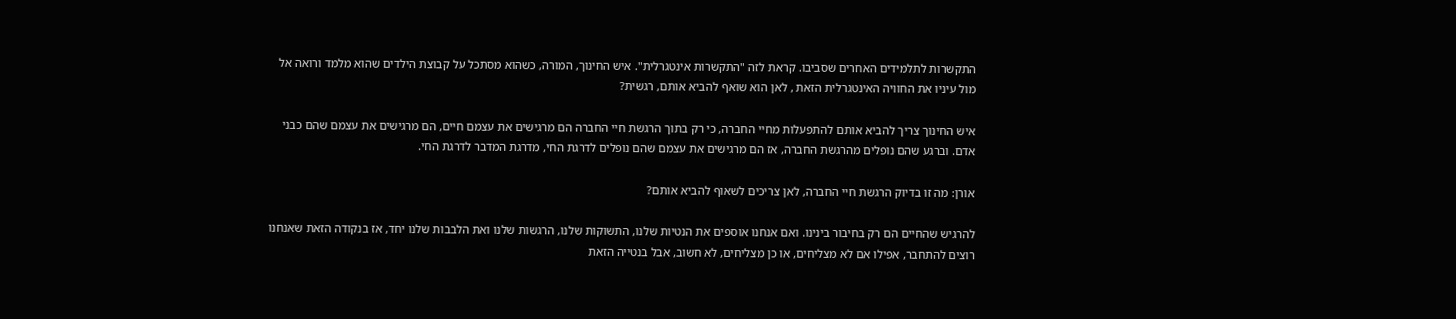התקשרות לתלמידים האחרים שסביבו. קראת לזה "התקשרות אינטגרלית". איש החינוך, המורה, כשהוא מסתכל על קבוצת הילדים שהוא מלמד ורואה אל מול עיניו את החוויה האינטגרלית הזאת , לאן הוא שואף להביא אותם, רגשית?

איש החינוך צריך להביא אותם להתפעלות מחיי החברה, כי רק בתוך הרגשת חיי החברה הם מרגישים את עצמם חיים, הם מרגישים את עצמם שהם כבני אדם. וברגע שהם נופלים מהרגשת החברה, אז הם מרגישים את עצמם שהם נופלים לדרגת החי, מדרגת המדבר לדרגת החי.

אורן: מה זו בדיוק הרגשת חיי החברה, לאן צריכים לשאוף להביא אותם?

להרגיש שהחיים הם רק בחיבור בינינו. ואם אנחנו אוספים את הנטיות שלנו, התשוקות שלנו, הרגשות שלנו ואת הלבבות שלנו יחד, אז בנקודה הזאת שאנחנו רוצים להתחבר, אפילו אם לא מצליחים, או כן מצליחים, לא חשוב, אבל בנטייה הזאת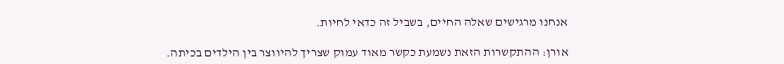אנחנו מרגישים שאלה החיים, בשביל זה כדאי לחיות.

אורן: ההתקשרות הזאת נשמעת כקשר מאוד עמוק שצריך להיווצר בין הילדים בכיתה.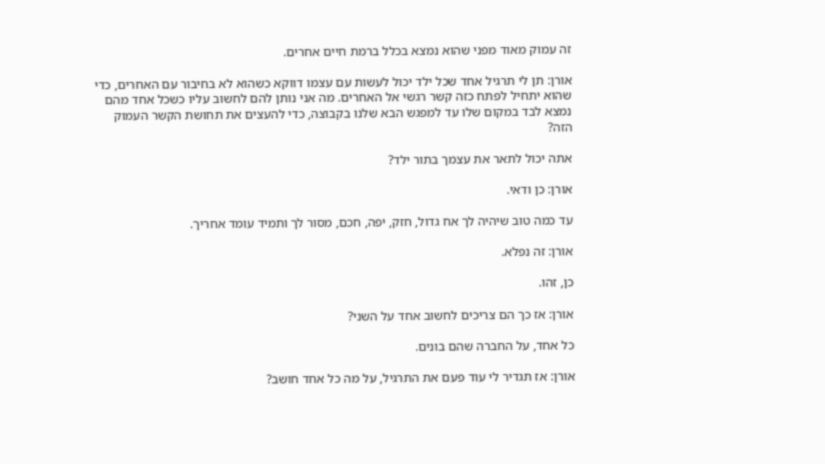זה עמוק מאוד מפני שהוא נמצא בכלל ברמת חיים אחרים.

אורן: תן לי תרגיל אחד שכל ילד יכול לעשות עם עצמו דווקא כשהוא לא בחיבור עם האחרים, כדי שהוא יתחיל לפתח כזה קשר רגשי אל האחרים. מה אני נותן להם לחשוב עליו כשכל אחד מהם נמצא לבד במקום שלו עד למפגש הבא שלנו בקבוצה, כדי להעצים את תחושת הקשר העמוק הזה?

אתה יכול לתאר את עצמך בתור ילד?

אורן: כן ודאי.

עד כמה טוב שיהיה לך אח גדול, חזק, יפה, חכם, מסור לך ותמיד עומד אחריך.

אורן: זה נפלא.

כן, זהו.

אורן: אז כך הם צריכים לחשוב אחד על השני?

כל אחד, על החברה שהם בונים.

אורן: אז תגדיר לי עוד פעם את התרגיל, על מה כל אחד חושב?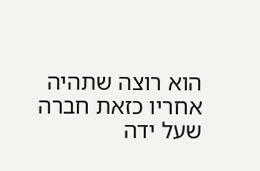הוא רוצה שתהיה אחריו כזאת חברה שעל ידה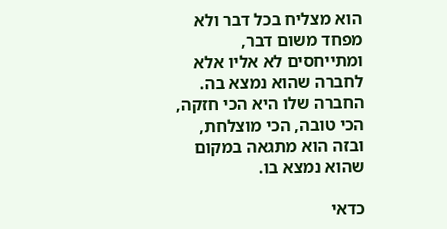הוא מצליח בכל דבר ולא מפחד משום דבר, ומתייחסים לא אליו אלא לחברה שהוא נמצא בה. החברה שלו היא הכי חזקה, הכי טובה, הכי מוצלחת, ובזה הוא מתגאה במקום שהוא נמצא בו.

כדאי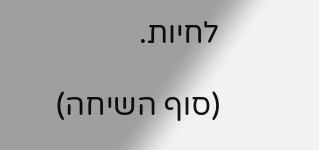לחיות.

(סוף השיחה)